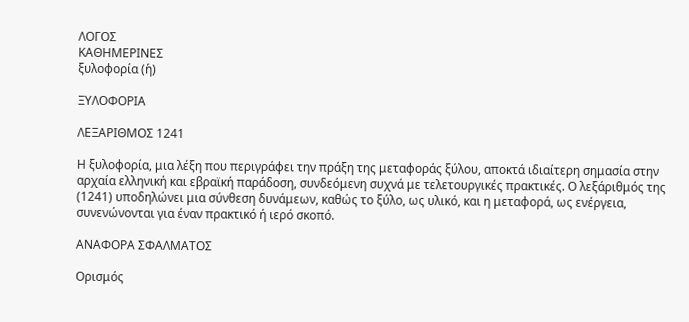ΛΟΓΟΣ
ΚΑΘΗΜΕΡΙΝΕΣ
ξυλοφορία (ἡ)

ΞΥΛΟΦΟΡΙΑ

ΛΕΞΑΡΙΘΜΟΣ 1241

Η ξυλοφορία, μια λέξη που περιγράφει την πράξη της μεταφοράς ξύλου, αποκτά ιδιαίτερη σημασία στην αρχαία ελληνική και εβραϊκή παράδοση, συνδεόμενη συχνά με τελετουργικές πρακτικές. Ο λεξάριθμός της (1241) υποδηλώνει μια σύνθεση δυνάμεων, καθώς το ξύλο, ως υλικό, και η μεταφορά, ως ενέργεια, συνενώνονται για έναν πρακτικό ή ιερό σκοπό.

ΑΝΑΦΟΡΑ ΣΦΑΛΜΑΤΟΣ

Ορισμός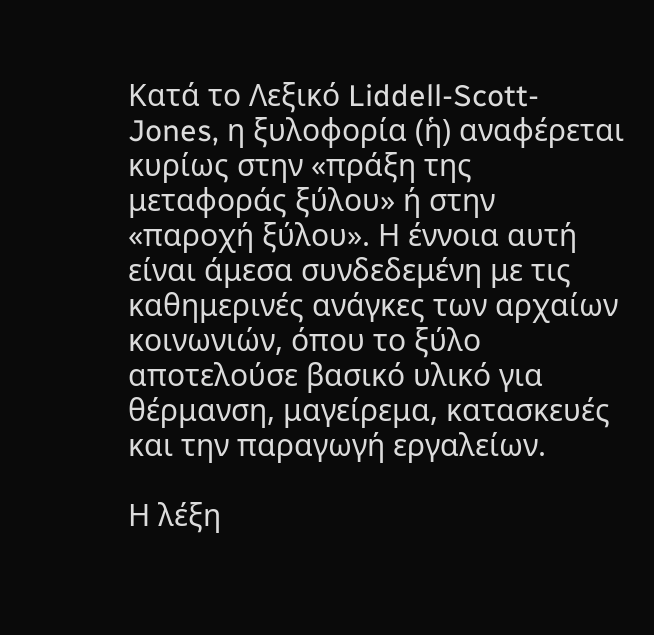Κατά το Λεξικό Liddell-Scott-Jones, η ξυλοφορία (ἡ) αναφέρεται κυρίως στην «πράξη της μεταφοράς ξύλου» ή στην «παροχή ξύλου». Η έννοια αυτή είναι άμεσα συνδεδεμένη με τις καθημερινές ανάγκες των αρχαίων κοινωνιών, όπου το ξύλο αποτελούσε βασικό υλικό για θέρμανση, μαγείρεμα, κατασκευές και την παραγωγή εργαλείων.

Η λέξη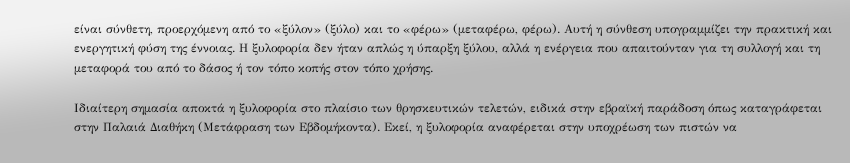είναι σύνθετη, προερχόμενη από το «ξύλον» (ξύλο) και το «φέρω» (μεταφέρω, φέρω). Αυτή η σύνθεση υπογραμμίζει την πρακτική και ενεργητική φύση της έννοιας. Η ξυλοφορία δεν ήταν απλώς η ύπαρξη ξύλου, αλλά η ενέργεια που απαιτούνταν για τη συλλογή και τη μεταφορά του από το δάσος ή τον τόπο κοπής στον τόπο χρήσης.

Ιδιαίτερη σημασία αποκτά η ξυλοφορία στο πλαίσιο των θρησκευτικών τελετών, ειδικά στην εβραϊκή παράδοση όπως καταγράφεται στην Παλαιά Διαθήκη (Μετάφραση των Εβδομήκοντα). Εκεί, η ξυλοφορία αναφέρεται στην υποχρέωση των πιστών να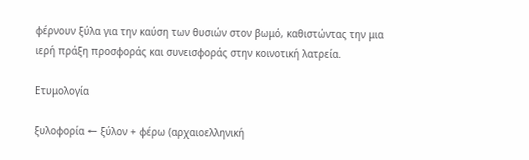φέρνουν ξύλα για την καύση των θυσιών στον βωμό, καθιστώντας την μια ιερή πράξη προσφοράς και συνεισφοράς στην κοινοτική λατρεία.

Ετυμολογία

ξυλοφορία ← ξύλον + φέρω (αρχαιοελληνική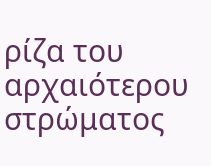ρίζα του αρχαιότερου στρώματος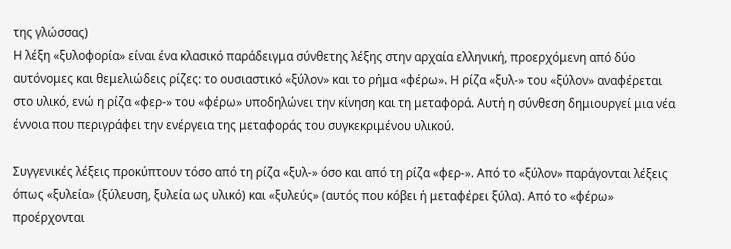της γλώσσας)
Η λέξη «ξυλοφορία» είναι ένα κλασικό παράδειγμα σύνθετης λέξης στην αρχαία ελληνική, προερχόμενη από δύο αυτόνομες και θεμελιώδεις ρίζες: το ουσιαστικό «ξύλον» και το ρήμα «φέρω». Η ρίζα «ξυλ-» του «ξύλον» αναφέρεται στο υλικό, ενώ η ρίζα «φερ-» του «φέρω» υποδηλώνει την κίνηση και τη μεταφορά. Αυτή η σύνθεση δημιουργεί μια νέα έννοια που περιγράφει την ενέργεια της μεταφοράς του συγκεκριμένου υλικού.

Συγγενικές λέξεις προκύπτουν τόσο από τη ρίζα «ξυλ-» όσο και από τη ρίζα «φερ-». Από το «ξύλον» παράγονται λέξεις όπως «ξυλεία» (ξύλευση, ξυλεία ως υλικό) και «ξυλεύς» (αυτός που κόβει ή μεταφέρει ξύλα). Από το «φέρω» προέρχονται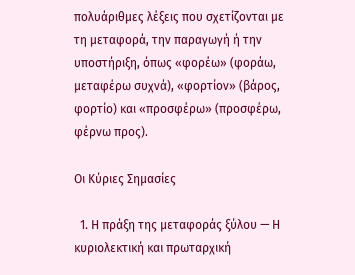πολυάριθμες λέξεις που σχετίζονται με τη μεταφορά, την παραγωγή ή την υποστήριξη, όπως «φορέω» (φοράω, μεταφέρω συχνά), «φορτίον» (βάρος, φορτίο) και «προσφέρω» (προσφέρω, φέρνω προς).

Οι Κύριες Σημασίες

  1. Η πράξη της μεταφοράς ξύλου — Η κυριολεκτική και πρωταρχική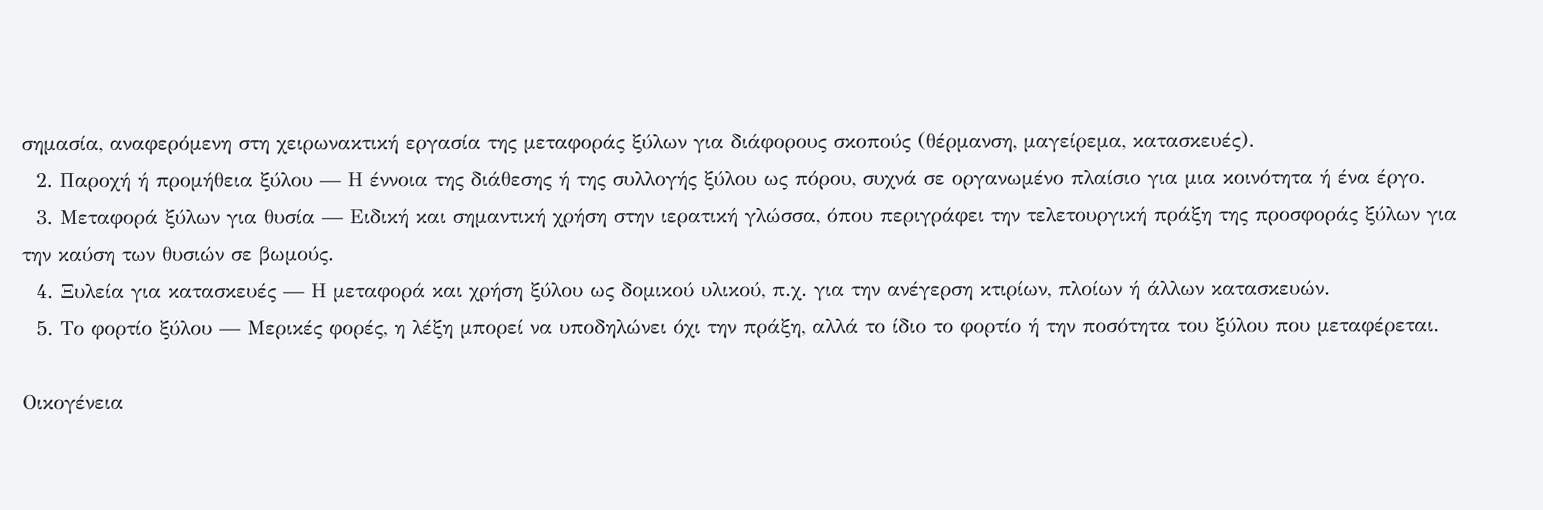σημασία, αναφερόμενη στη χειρωνακτική εργασία της μεταφοράς ξύλων για διάφορους σκοπούς (θέρμανση, μαγείρεμα, κατασκευές).
  2. Παροχή ή προμήθεια ξύλου — Η έννοια της διάθεσης ή της συλλογής ξύλου ως πόρου, συχνά σε οργανωμένο πλαίσιο για μια κοινότητα ή ένα έργο.
  3. Μεταφορά ξύλων για θυσία — Ειδική και σημαντική χρήση στην ιερατική γλώσσα, όπου περιγράφει την τελετουργική πράξη της προσφοράς ξύλων για την καύση των θυσιών σε βωμούς.
  4. Ξυλεία για κατασκευές — Η μεταφορά και χρήση ξύλου ως δομικού υλικού, π.χ. για την ανέγερση κτιρίων, πλοίων ή άλλων κατασκευών.
  5. Το φορτίο ξύλου — Μερικές φορές, η λέξη μπορεί να υποδηλώνει όχι την πράξη, αλλά το ίδιο το φορτίο ή την ποσότητα του ξύλου που μεταφέρεται.

Οικογένεια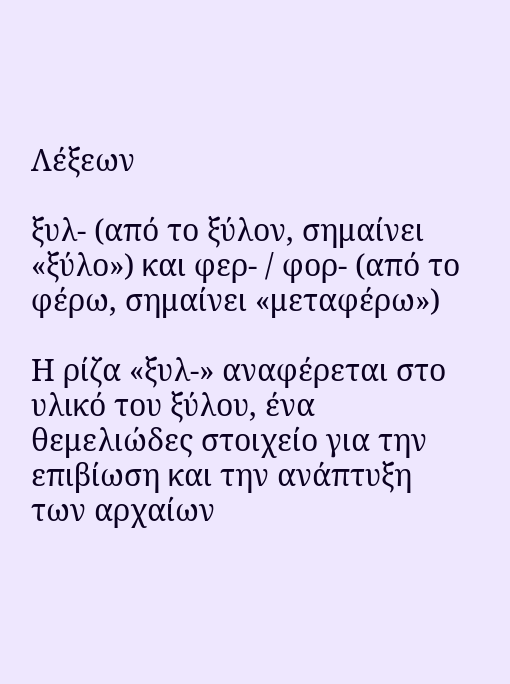Λέξεων

ξυλ- (από το ξύλον, σημαίνει «ξύλο») και φερ- / φορ- (από το φέρω, σημαίνει «μεταφέρω»)

Η ρίζα «ξυλ-» αναφέρεται στο υλικό του ξύλου, ένα θεμελιώδες στοιχείο για την επιβίωση και την ανάπτυξη των αρχαίων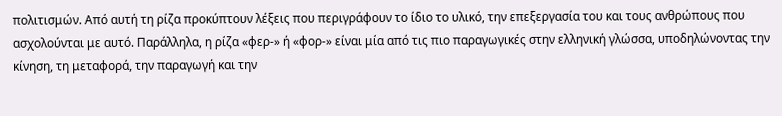πολιτισμών. Από αυτή τη ρίζα προκύπτουν λέξεις που περιγράφουν το ίδιο το υλικό, την επεξεργασία του και τους ανθρώπους που ασχολούνται με αυτό. Παράλληλα, η ρίζα «φερ-» ή «φορ-» είναι μία από τις πιο παραγωγικές στην ελληνική γλώσσα, υποδηλώνοντας την κίνηση, τη μεταφορά, την παραγωγή και την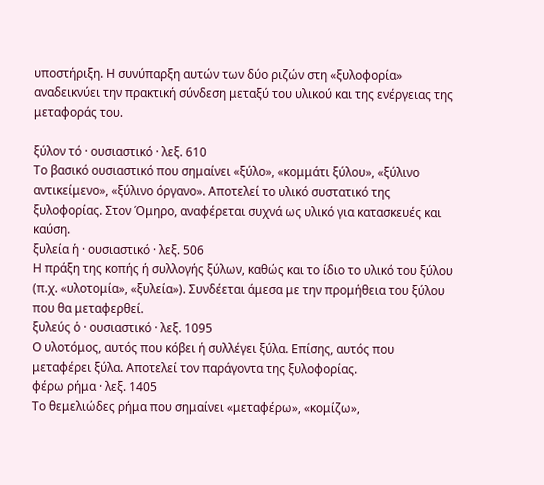υποστήριξη. Η συνύπαρξη αυτών των δύο ριζών στη «ξυλοφορία» αναδεικνύει την πρακτική σύνδεση μεταξύ του υλικού και της ενέργειας της μεταφοράς του.

ξύλον τό · ουσιαστικό · λεξ. 610
Το βασικό ουσιαστικό που σημαίνει «ξύλο», «κομμάτι ξύλου», «ξύλινο αντικείμενο», «ξύλινο όργανο». Αποτελεί το υλικό συστατικό της ξυλοφορίας. Στον Όμηρο, αναφέρεται συχνά ως υλικό για κατασκευές και καύση.
ξυλεία ἡ · ουσιαστικό · λεξ. 506
Η πράξη της κοπής ή συλλογής ξύλων, καθώς και το ίδιο το υλικό του ξύλου (π.χ. «υλοτομία», «ξυλεία»). Συνδέεται άμεσα με την προμήθεια του ξύλου που θα μεταφερθεί.
ξυλεύς ὁ · ουσιαστικό · λεξ. 1095
Ο υλοτόμος, αυτός που κόβει ή συλλέγει ξύλα. Επίσης, αυτός που μεταφέρει ξύλα. Αποτελεί τον παράγοντα της ξυλοφορίας.
φέρω ρήμα · λεξ. 1405
Το θεμελιώδες ρήμα που σημαίνει «μεταφέρω», «κομίζω»,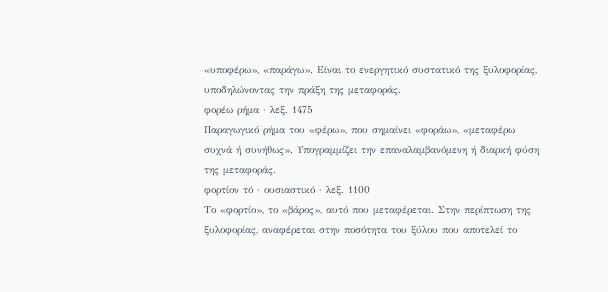«υποφέρω», «παράγω». Είναι το ενεργητικό συστατικό της ξυλοφορίας, υποδηλώνοντας την πράξη της μεταφοράς.
φορέω ρήμα · λεξ. 1475
Παραγωγικό ρήμα του «φέρω», που σημαίνει «φοράω», «μεταφέρω συχνά ή συνήθως». Υπογραμμίζει την επαναλαμβανόμενη ή διαρκή φύση της μεταφοράς.
φορτίον τό · ουσιαστικό · λεξ. 1100
Το «φορτίο», το «βάρος», αυτό που μεταφέρεται. Στην περίπτωση της ξυλοφορίας, αναφέρεται στην ποσότητα του ξύλου που αποτελεί το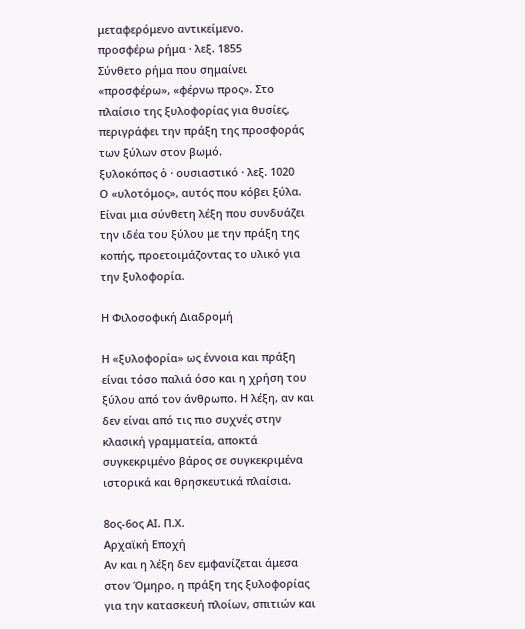μεταφερόμενο αντικείμενο.
προσφέρω ρήμα · λεξ. 1855
Σύνθετο ρήμα που σημαίνει «προσφέρω», «φέρνω προς». Στο πλαίσιο της ξυλοφορίας για θυσίες, περιγράφει την πράξη της προσφοράς των ξύλων στον βωμό.
ξυλοκόπος ὁ · ουσιαστικό · λεξ. 1020
Ο «υλοτόμος», αυτός που κόβει ξύλα. Είναι μια σύνθετη λέξη που συνδυάζει την ιδέα του ξύλου με την πράξη της κοπής, προετοιμάζοντας το υλικό για την ξυλοφορία.

Η Φιλοσοφική Διαδρομή

Η «ξυλοφορία» ως έννοια και πράξη είναι τόσο παλιά όσο και η χρήση του ξύλου από τον άνθρωπο. Η λέξη, αν και δεν είναι από τις πιο συχνές στην κλασική γραμματεία, αποκτά συγκεκριμένο βάρος σε συγκεκριμένα ιστορικά και θρησκευτικά πλαίσια.

8ος-6ος ΑΙ. Π.Χ.
Αρχαϊκή Εποχή
Αν και η λέξη δεν εμφανίζεται άμεσα στον Όμηρο, η πράξη της ξυλοφορίας για την κατασκευή πλοίων, σπιτιών και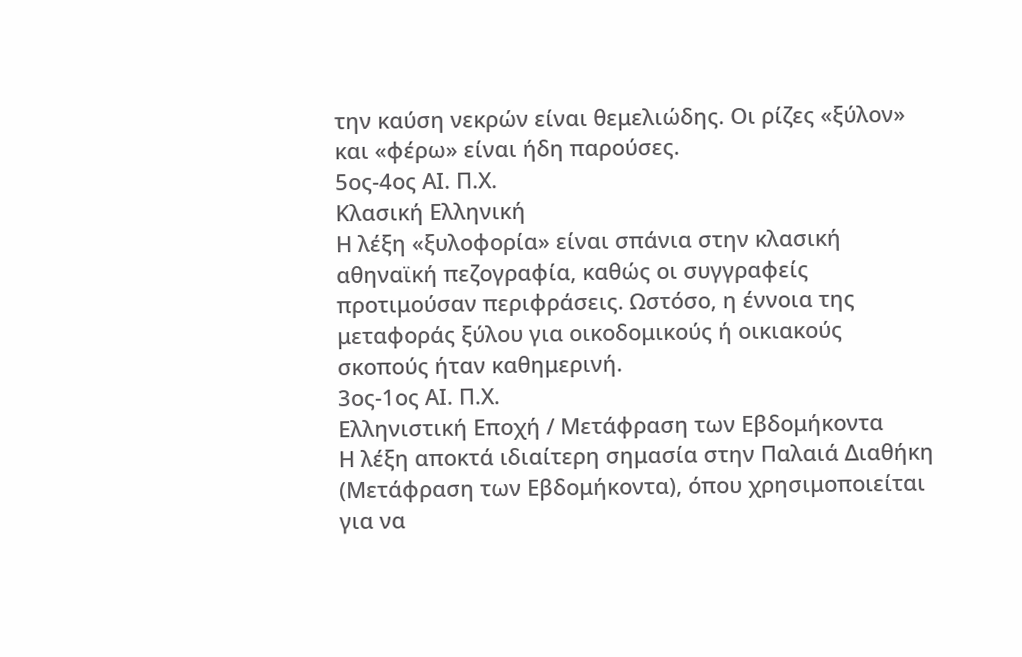την καύση νεκρών είναι θεμελιώδης. Οι ρίζες «ξύλον» και «φέρω» είναι ήδη παρούσες.
5ος-4ος ΑΙ. Π.Χ.
Κλασική Ελληνική
Η λέξη «ξυλοφορία» είναι σπάνια στην κλασική αθηναϊκή πεζογραφία, καθώς οι συγγραφείς προτιμούσαν περιφράσεις. Ωστόσο, η έννοια της μεταφοράς ξύλου για οικοδομικούς ή οικιακούς σκοπούς ήταν καθημερινή.
3ος-1ος ΑΙ. Π.Χ.
Ελληνιστική Εποχή / Μετάφραση των Εβδομήκοντα
Η λέξη αποκτά ιδιαίτερη σημασία στην Παλαιά Διαθήκη (Μετάφραση των Εβδομήκοντα), όπου χρησιμοποιείται για να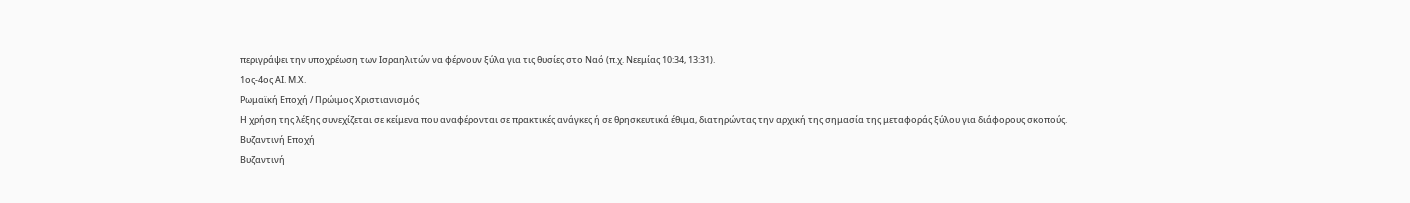περιγράψει την υποχρέωση των Ισραηλιτών να φέρνουν ξύλα για τις θυσίες στο Ναό (π.χ. Νεεμίας 10:34, 13:31).
1ος-4ος ΑΙ. Μ.Χ.
Ρωμαϊκή Εποχή / Πρώιμος Χριστιανισμός
Η χρήση της λέξης συνεχίζεται σε κείμενα που αναφέρονται σε πρακτικές ανάγκες ή σε θρησκευτικά έθιμα, διατηρώντας την αρχική της σημασία της μεταφοράς ξύλου για διάφορους σκοπούς.
Βυζαντινή Εποχή
Βυζαντινή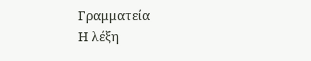Γραμματεία
Η λέξη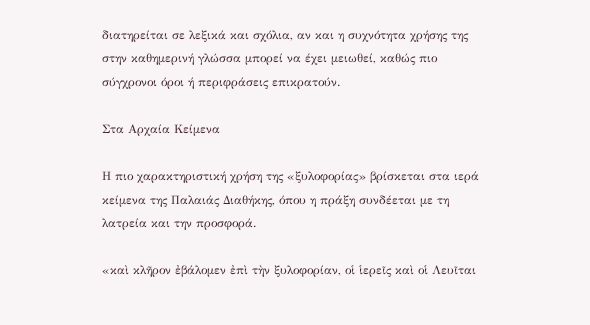διατηρείται σε λεξικά και σχόλια, αν και η συχνότητα χρήσης της στην καθημερινή γλώσσα μπορεί να έχει μειωθεί, καθώς πιο σύγχρονοι όροι ή περιφράσεις επικρατούν.

Στα Αρχαία Κείμενα

Η πιο χαρακτηριστική χρήση της «ξυλοφορίας» βρίσκεται στα ιερά κείμενα της Παλαιάς Διαθήκης, όπου η πράξη συνδέεται με τη λατρεία και την προσφορά.

«καὶ κλῆρον ἐβάλομεν ἐπὶ τὴν ξυλοφορίαν, οἱ ἱερεῖς καὶ οἱ Λευῖται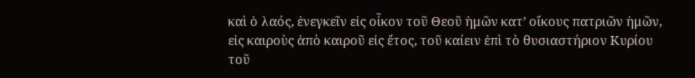καὶ ὁ λαός, ἐνεγκεῖν εἰς οἶκον τοῦ Θεοῦ ἡμῶν κατ’ οἴκους πατριῶν ἡμῶν, εἰς καιροὺς ἀπὸ καιροῦ εἰς ἔτος, τοῦ καίειν ἐπὶ τὸ θυσιαστήριον Κυρίου τοῦ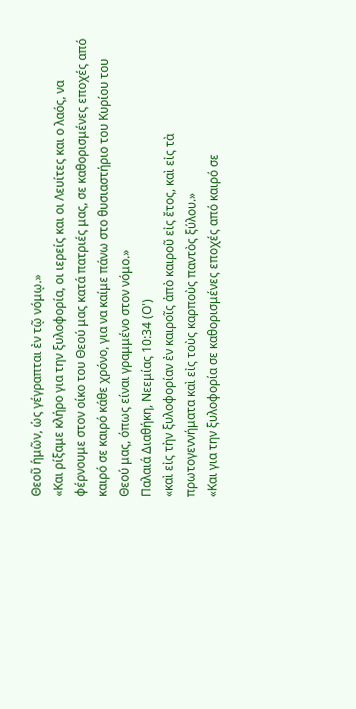Θεοῦ ἡμῶν, ὡς γέγραπται ἐν τῷ νόμῳ.»
«Και ρίξαμε κλήρο για την ξυλοφορία, οι ιερείς και οι Λευίτες και ο λαός, να φέρνουμε στον οίκο του Θεού μας κατά πατριές μας, σε καθορισμένες εποχές από καιρό σε καιρό κάθε χρόνο, για να καίμε πάνω στο θυσιαστήριο του Κυρίου του Θεού μας, όπως είναι γραμμένο στον νόμο.»
Παλαιά Διαθήκη, Νεεμίας 10:34 (Ο')
«καὶ εἰς τὴν ξυλοφορίαν ἐν καιροῖς ἀπὸ καιροῦ εἰς ἔτος, καὶ εἰς τὰ πρωτογεννήματα καὶ εἰς τοὺς καρποὺς παντὸς ξύλου.»
«Και για την ξυλοφορία σε καθορισμένες εποχές από καιρό σε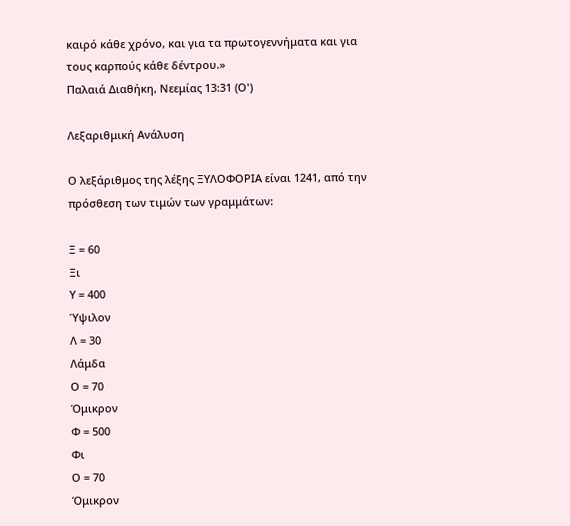καιρό κάθε χρόνο, και για τα πρωτογεννήματα και για τους καρπούς κάθε δέντρου.»
Παλαιά Διαθήκη, Νεεμίας 13:31 (Ο')

Λεξαριθμική Ανάλυση

Ο λεξάριθμος της λέξης ΞΥΛΟΦΟΡΙΑ είναι 1241, από την πρόσθεση των τιμών των γραμμάτων:

Ξ = 60
Ξι
Υ = 400
Ύψιλον
Λ = 30
Λάμδα
Ο = 70
Όμικρον
Φ = 500
Φι
Ο = 70
Όμικρον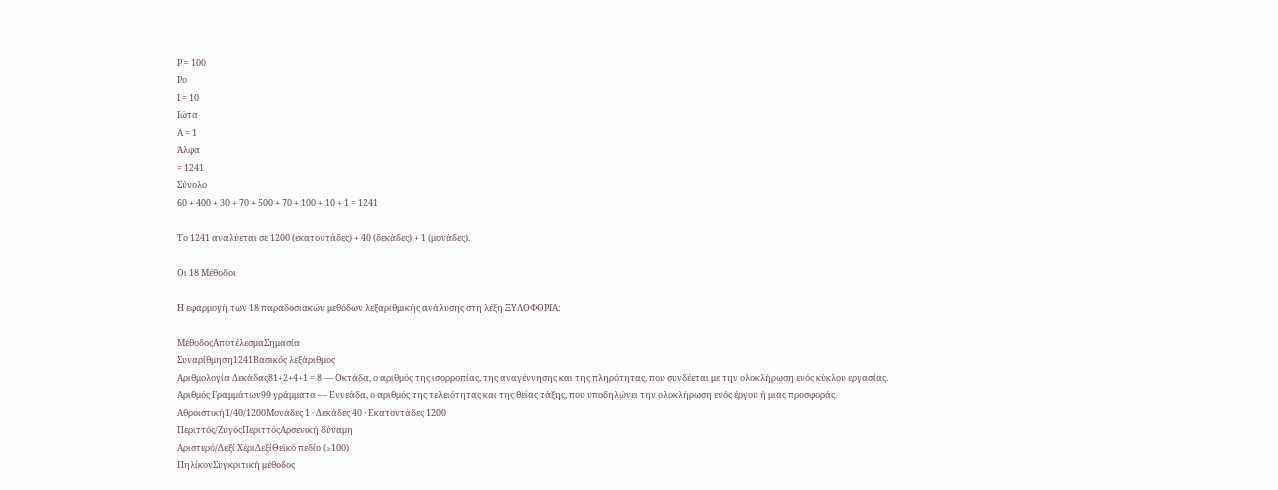Ρ = 100
Ρο
Ι = 10
Ιώτα
Α = 1
Άλφα
= 1241
Σύνολο
60 + 400 + 30 + 70 + 500 + 70 + 100 + 10 + 1 = 1241

Το 1241 αναλύεται σε 1200 (εκατοντάδες) + 40 (δεκάδες) + 1 (μονάδες).

Οι 18 Μέθοδοι

Η εφαρμογή των 18 παραδοσιακών μεθόδων λεξαριθμικής ανάλυσης στη λέξη ΞΥΛΟΦΟΡΙΑ:

ΜέθοδοςΑποτέλεσμαΣημασία
Συναρίθμηση1241Βασικός λεξάριθμος
Αριθμολογία Δεκάδας81+2+4+1 = 8 — Οκτάδα, ο αριθμός της ισορροπίας, της αναγέννησης και της πληρότητας, που συνδέεται με την ολοκλήρωση ενός κύκλου εργασίας.
Αριθμός Γραμμάτων99 γράμματα — Εννεάδα, ο αριθμός της τελειότητας και της θείας τάξης, που υποδηλώνει την ολοκλήρωση ενός έργου ή μιας προσφοράς.
Αθροιστική1/40/1200Μονάδες 1 · Δεκάδες 40 · Εκατοντάδες 1200
Περιττός/ΖυγόςΠεριττόςΑρσενική δύναμη
Αριστερό/Δεξί ΧέριΔεξίΘεϊκό πεδίο (≥100)
ΠηλίκονΣυγκριτική μέθοδος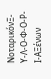ΝοταρικόνΞ-Υ-Λ-Ο-Φ-Ο-Ρ-Ι-ΑΞένων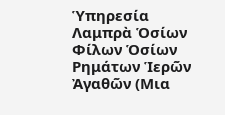Ὑπηρεσία Λαμπρὰ Ὁσίων Φίλων Ὁσίων Ρημάτων Ἱερῶν Ἀγαθῶν (Μια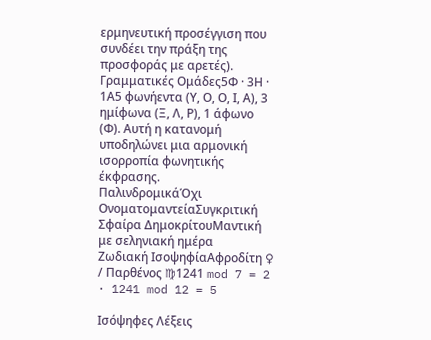ερμηνευτική προσέγγιση που συνδέει την πράξη της προσφοράς με αρετές).
Γραμματικές Ομάδες5Φ · 3Η · 1Α5 φωνήεντα (Υ, Ο, Ο, Ι, Α), 3 ημίφωνα (Ξ, Λ, Ρ), 1 άφωνο (Φ). Αυτή η κατανομή υποδηλώνει μια αρμονική ισορροπία φωνητικής έκφρασης.
ΠαλινδρομικάΌχι
ΟνοματομαντείαΣυγκριτική
Σφαίρα ΔημοκρίτουΜαντική με σεληνιακή ημέρα
Ζωδιακή ΙσοψηφίαΑφροδίτη ♀ / Παρθένος ♍1241 mod 7 = 2 · 1241 mod 12 = 5

Ισόψηφες Λέξεις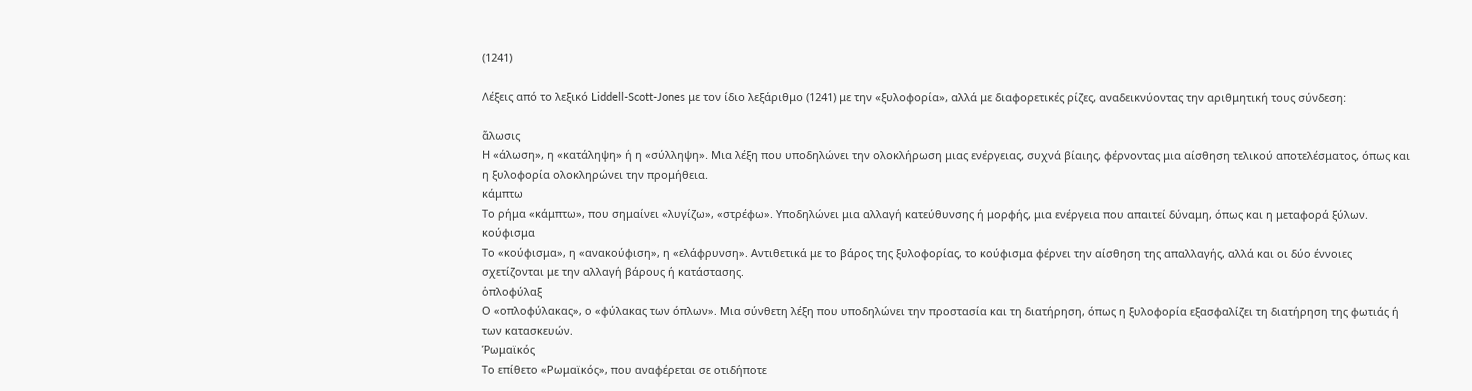(1241)

Λέξεις από το λεξικό Liddell-Scott-Jones με τον ίδιο λεξάριθμο (1241) με την «ξυλοφορία», αλλά με διαφορετικές ρίζες, αναδεικνύοντας την αριθμητική τους σύνδεση:

ἅλωσις
Η «άλωση», η «κατάληψη» ή η «σύλληψη». Μια λέξη που υποδηλώνει την ολοκλήρωση μιας ενέργειας, συχνά βίαιης, φέρνοντας μια αίσθηση τελικού αποτελέσματος, όπως και η ξυλοφορία ολοκληρώνει την προμήθεια.
κάμπτω
Το ρήμα «κάμπτω», που σημαίνει «λυγίζω», «στρέφω». Υποδηλώνει μια αλλαγή κατεύθυνσης ή μορφής, μια ενέργεια που απαιτεί δύναμη, όπως και η μεταφορά ξύλων.
κούφισμα
Το «κούφισμα», η «ανακούφιση», η «ελάφρυνση». Αντιθετικά με το βάρος της ξυλοφορίας, το κούφισμα φέρνει την αίσθηση της απαλλαγής, αλλά και οι δύο έννοιες σχετίζονται με την αλλαγή βάρους ή κατάστασης.
ὁπλοφύλαξ
Ο «οπλοφύλακας», ο «φύλακας των όπλων». Μια σύνθετη λέξη που υποδηλώνει την προστασία και τη διατήρηση, όπως η ξυλοφορία εξασφαλίζει τη διατήρηση της φωτιάς ή των κατασκευών.
Ῥωμαϊκός
Το επίθετο «Ρωμαϊκός», που αναφέρεται σε οτιδήποτε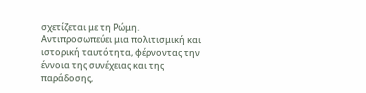σχετίζεται με τη Ρώμη. Αντιπροσωπεύει μια πολιτισμική και ιστορική ταυτότητα, φέρνοντας την έννοια της συνέχειας και της παράδοσης,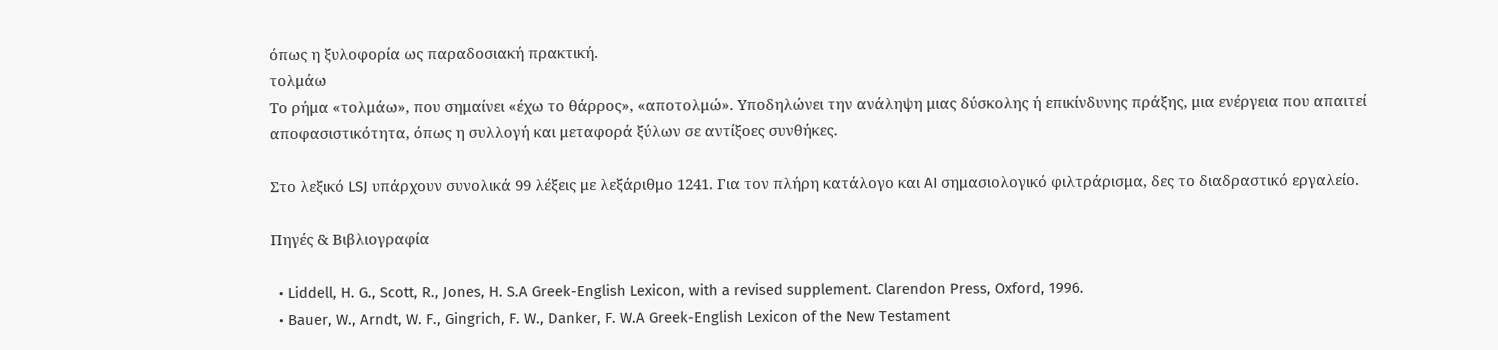όπως η ξυλοφορία ως παραδοσιακή πρακτική.
τολμάω
Το ρήμα «τολμάω», που σημαίνει «έχω το θάρρος», «αποτολμώ». Υποδηλώνει την ανάληψη μιας δύσκολης ή επικίνδυνης πράξης, μια ενέργεια που απαιτεί αποφασιστικότητα, όπως η συλλογή και μεταφορά ξύλων σε αντίξοες συνθήκες.

Στο λεξικό LSJ υπάρχουν συνολικά 99 λέξεις με λεξάριθμο 1241. Για τον πλήρη κατάλογο και AI σημασιολογικό φιλτράρισμα, δες το διαδραστικό εργαλείο.

Πηγές & Βιβλιογραφία

  • Liddell, H. G., Scott, R., Jones, H. S.A Greek-English Lexicon, with a revised supplement. Clarendon Press, Oxford, 1996.
  • Bauer, W., Arndt, W. F., Gingrich, F. W., Danker, F. W.A Greek-English Lexicon of the New Testament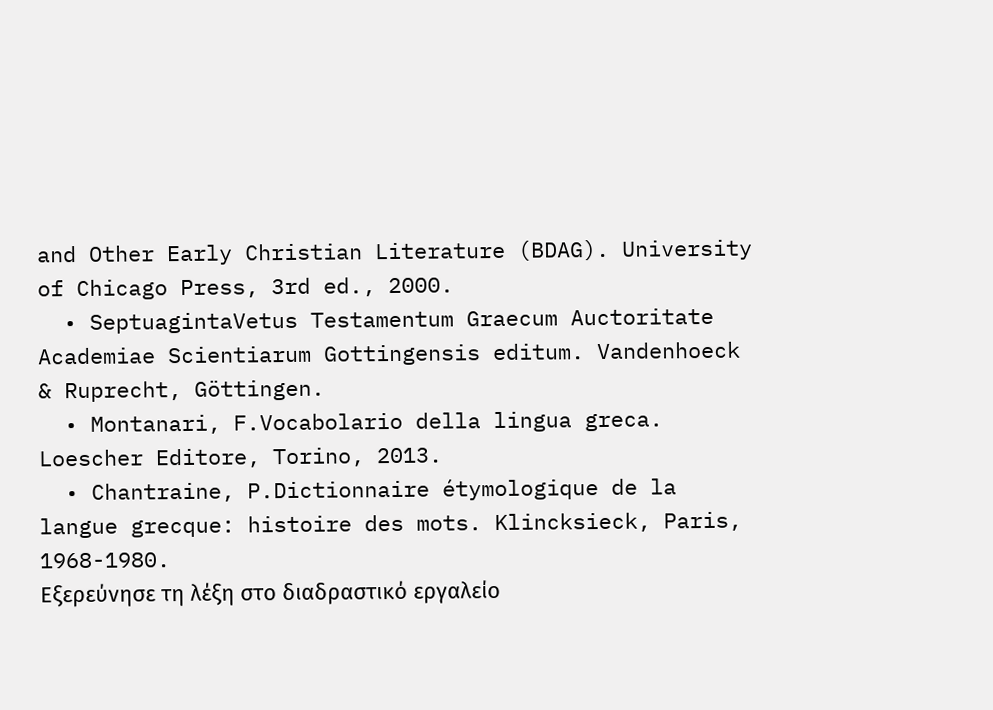and Other Early Christian Literature (BDAG). University of Chicago Press, 3rd ed., 2000.
  • SeptuagintaVetus Testamentum Graecum Auctoritate Academiae Scientiarum Gottingensis editum. Vandenhoeck & Ruprecht, Göttingen.
  • Montanari, F.Vocabolario della lingua greca. Loescher Editore, Torino, 2013.
  • Chantraine, P.Dictionnaire étymologique de la langue grecque: histoire des mots. Klincksieck, Paris, 1968-1980.
Εξερεύνησε τη λέξη στο διαδραστικό εργαλείο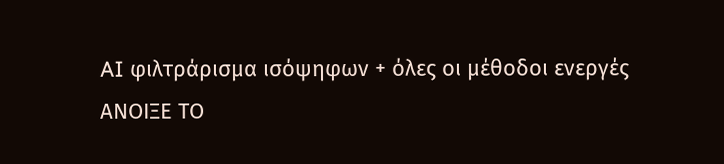AI φιλτράρισμα ισόψηφων + όλες οι μέθοδοι ενεργές
ΑΝΟΙΞΕ ΤΟ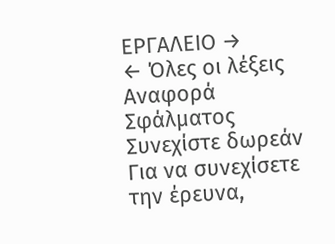ΕΡΓΑΛΕΙΟ →
← Όλες οι λέξεις
Αναφορά Σφάλματος
Συνεχίστε δωρεάν
Για να συνεχίσετε την έρευνα,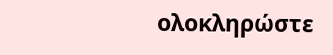ολοκληρώστε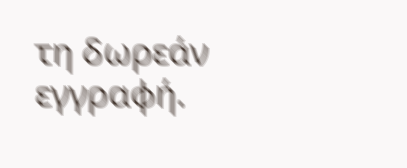τη δωρεάν εγγραφή.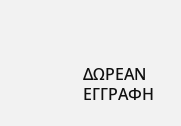ΔΩΡΕΑΝ ΕΓΓΡΑΦΗ